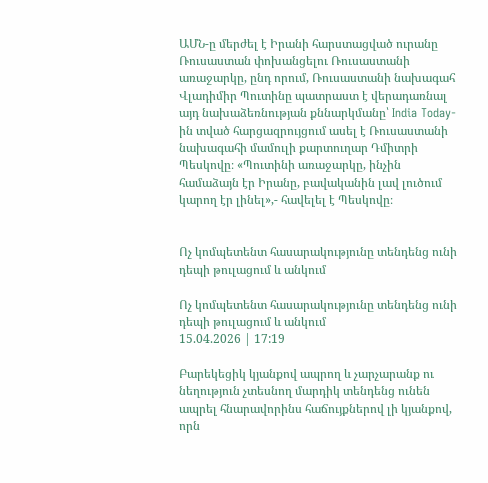ԱՄՆ-ը մերժել է Իրանի հարստացված ուրանը Ռուսաստան փոխանցելու Ռուսաստանի առաջարկը, ընդ որում, Ռուսաստանի նախագահ Վլադիմիր Պուտինը պատրաստ է վերադառնալ այդ նախաձեռնության քննարկմանը՝ India Today-ին տված հարցազրույցում ասել է Ռուսաստանի նախագահի մամուլի քարտուղար Դմիտրի Պեսկովը։ «Պուտինի առաջարկը, ինչին համաձայն էր Իրանը, բավականին լավ լուծում կարող էր լինել»,- հավելել է Պեսկովը։


Ոչ կոմպետենտ հասարակությունը տենդենց ունի դեպի թուլացում և անկում

Ոչ կոմպետենտ հասարակությունը տենդենց ունի դեպի թուլացում և անկում
15.04.2026 | 17:19

Բարեկեցիկ կյանքով ապրող և չարչարանք ու նեղություն չտեսնող մարդիկ տենդենց ունեն ապրել հնարավորինս հաճույքներով լի կյանքով, որն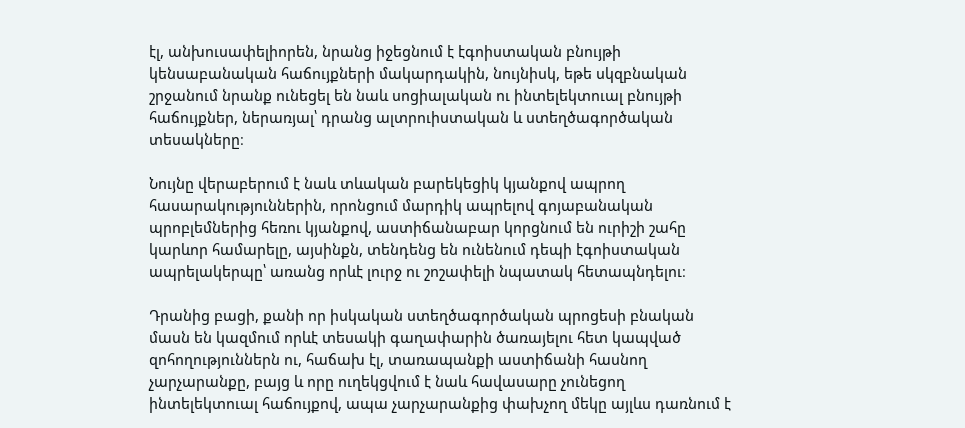էլ, անխուսափելիորեն, նրանց իջեցնում է էգոիստական բնույթի կենսաբանական հաճույքների մակարդակին, նույնիսկ, եթե սկզբնական շրջանում նրանք ունեցել են նաև սոցիալական ու ինտելեկտուալ բնույթի հաճույքներ, ներառյալ՝ դրանց ալտրուիստական և ստեղծագործական տեսակները։

Նույնը վերաբերում է նաև տևական բարեկեցիկ կյանքով ապրող հասարակություններին, որոնցում մարդիկ ապրելով գոյաբանական պրոբլեմներից հեռու կյանքով, աստիճանաբար կորցնում են ուրիշի շահը կարևոր համարելը, այսինքն, տենդենց են ունենում դեպի էգոիստական ապրելակերպը՝ առանց որևէ լուրջ ու շոշափելի նպատակ հետապնդելու։

Դրանից բացի, քանի որ իսկական ստեղծագործական պրոցեսի բնական մասն են կազմում որևէ տեսակի գաղափարին ծառայելու հետ կապված զոհողություններն ու, հաճախ էլ, տառապանքի աստիճանի հասնող չարչարանքը, բայց և որը ուղեկցվում է նաև հավասարը չունեցող ինտելեկտուալ հաճույքով, ապա չարչարանքից փախչող մեկը այլևս դառնում է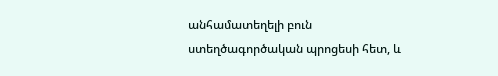անհամատեղելի բուն ստեղծագործական պրոցեսի հետ, և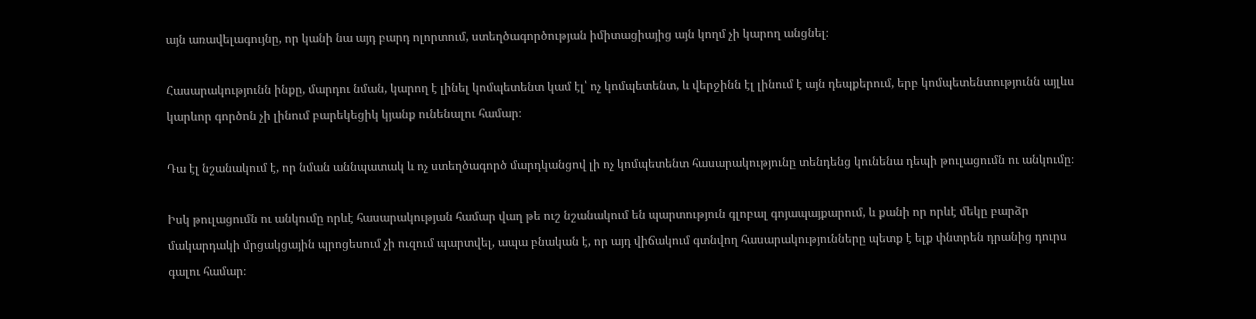այն առավելագույնը, որ կանի նա այդ բարդ ոլորտում, ստեղծագործության իմիտացիայից այն կողմ չի կարող անցնել։

Հասարակությունն ինքը, մարդու նման, կարող է լինել կոմպետենտ կամ էլ՝ ոչ կոմպետենտ, և վերջինն էլ լինում է այն դեպքերում, երբ կոմպետենտությունն այլևս կարևոր գործոն չի լինում բարեկեցիկ կյանք ունենալու համար։

Դա էլ նշանակում է, որ նման աննպատակ և ոչ ստեղծագործ մարդկանցով լի ոչ կոմպետենտ հասարակությունը տենդենց կունենա դեպի թուլացումն ու անկումը։

Իսկ թուլացումն ու անկումը որևէ հասարակության համար վաղ թե ուշ նշանակում են պարտություն գլոբալ գոյապայքարում, և քանի որ որևէ մեկը բարձր մակարդակի մրցակցային պրոցեսում չի ուզում պարտվել, ապա բնական է, որ այդ վիճակում գտնվող հասարակությունները պետք է ելք փնտրեն դրանից դուրս գալու համար։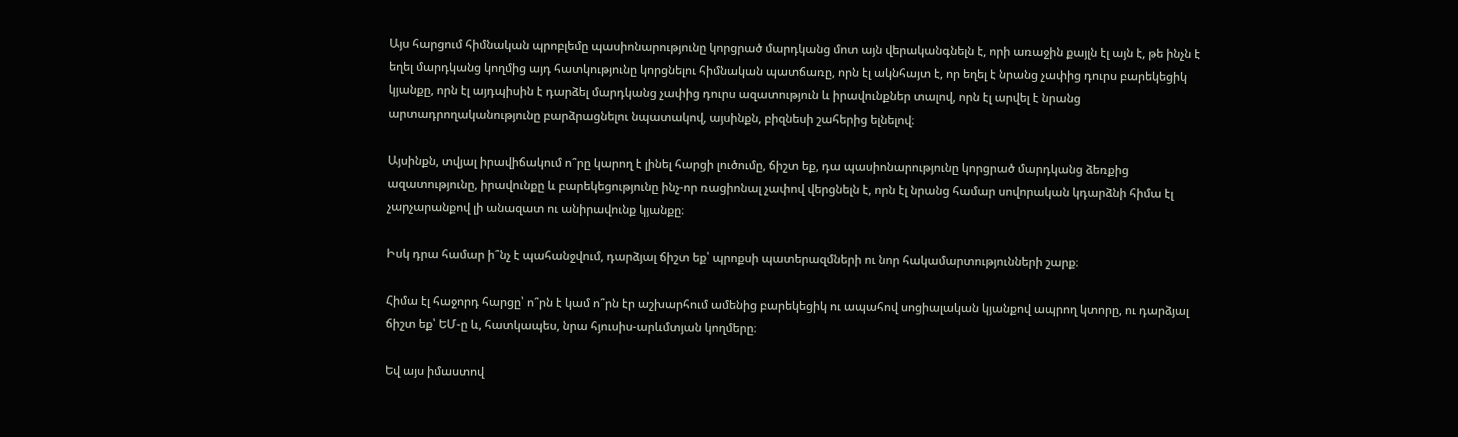Այս հարցում հիմնական պրոբլեմը պասիոնարությունը կորցրած մարդկանց մոտ այն վերականգնելն է, որի առաջին քայլն էլ այն է, թե ինչն է եղել մարդկանց կողմից այդ հատկությունը կորցնելու հիմնական պատճառը, որն էլ ակնհայտ է, որ եղել է նրանց չափից դուրս բարեկեցիկ կյանքը, որն էլ այդպիսին է դարձել մարդկանց չափից դուրս ազատություն և իրավունքներ տալով, որն էլ արվել է նրանց արտադրողականությունը բարձրացնելու նպատակով, այսինքն, բիզնեսի շահերից ելնելով։

Այսինքն, տվյալ իրավիճակում ո՞րը կարող է լինել հարցի լուծումը, ճիշտ եք, դա պասիոնարությունը կորցրած մարդկանց ձեռքից ազատությունը, իրավունքը և բարեկեցությունը ինչ-որ ռացիոնալ չափով վերցնելն է, որն էլ նրանց համար սովորական կդարձնի հիմա էլ չարչարանքով լի անազատ ու անիրավունք կյանքը։

Իսկ դրա համար ի՞նչ է պահանջվում, դարձյալ ճիշտ եք՝ պրոքսի պատերազմների ու նոր հակամարտությունների շարք։

Հիմա էլ հաջորդ հարցը՝ ո՞րն է կամ ո՞րն էր աշխարհում ամենից բարեկեցիկ ու ապահով սոցիալական կյանքով ապրող կտորը, ու դարձյալ ճիշտ եք՝ ԵՄ-ը և, հատկապես, նրա հյուսիս-արևմտյան կողմերը։

Եվ այս իմաստով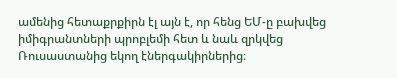ամենից հետաքրքիրն էլ այն է, որ հենց ԵՄ-ը բախվեց իմիգրանտների պրոբլեմի հետ և նաև զրկվեց Ռուսաստանից եկող էներգակիրներից։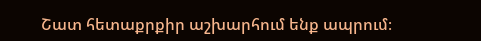Շատ հետաքրքիր աշխարհում ենք ապրում։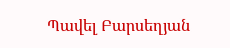Պավել Բարսեղյան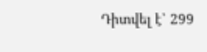Դիտվել է՝ 299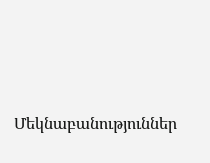Մեկնաբանություններ